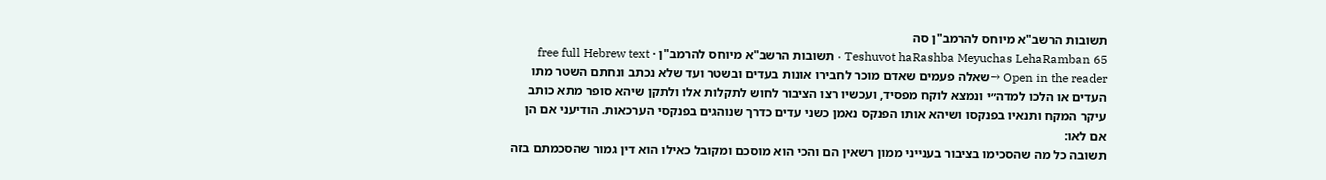תשובות הרשב"א מיוחס להרמב"ן סה
Teshuvot haRashba Meyuchas LehaRamban 65 · תשובות הרשב"א מיוחס להרמב"ן · free full Hebrew text
Open in the reader →שאלה פעמים שאדם מוכר לחבירו אונות בעדים ובשטר ועד שלא נכתב ונחתם השטר מתו העדים או הלכו למדה״י ונמצא לוקח מפסיד, ועכשיו רצו הציבור לחוש לתקלות אלו ולתקן שיהא סופר מתא כותב עיקר המקח ותנאיו בפנקסו ושיהא אותו הפנקס נאמן כשני עדים כדרך שנוהגים בפנקסי הערכאות. הודיעני אם הן אם לאו:
תשובה כל מה שהסכימו בציבור בענייני ממון רשאין הם והכי הוא מוסכם ומקובל כאילו הוא דין גמור שהסכמתם בזה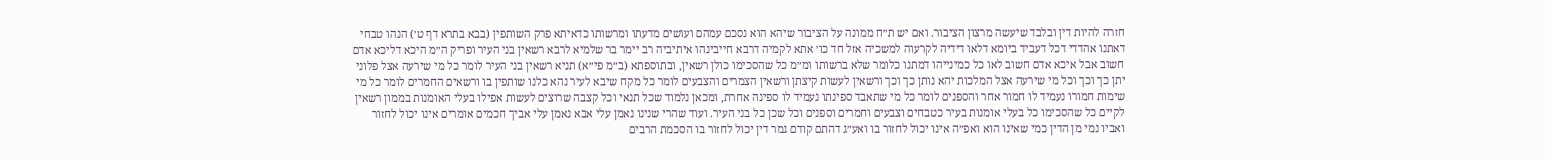חזרה להיות דין ובלבד שיעשה מרצון הציבור. ואם יש ת״ח ממונה על הציבור שיהא הוא נסכם עמהם ועושים מדעתו ומרשותו כדאיתא פרק השותפין (בבא בתרא דף ט׳) הנהו טבחי דאתנו אהדדי דכל דעביד ביומא דלאו דידיה לקרעוה למשכיה אזל חד כו׳ אתא לקמיה דרבא חייבינהו איתיביה רב יימר בר שלמיא לרבא רשאין בני העיר ופריק ה״מ היכא דליכא אדם חשוב אבל איכא אדם חשוב לאו כל כמינייהו דמתנו כלומר שלא ברשותו ומ״מ כל שהסכימו כולן רשאין, ובתוספתא (ב״מ פי״א) תניא רשאין בני העיר לומר כל מי שירעה אצל פלוני יתן כך וכך וכל מי שירעה אצל המלכות יהא נותן כך וכך ורשאין לעשות קיצתן ורשאין הצמרים והצבעים לומר כל מקח שיבא לעיר נהא כלנו שותפין בו ורשאים החמרים לומר כל מי שימות חמורו נעמיד לו חמור אחר והספנים לומר כל מי שתאבד ספינתו נעמיד לו ספינה אחרת, ומכאן נלמוד שכל תנאי וכל קצבה שרוצים לעשות אפילו בעלי האומנות בממון רשאין לקיים כל שהסכימו כל בעלי אומנות בעיר כטבחים וצבעים וחמרים וספנים וכל שכן כל בני העיר. ועוד שהרי שנינו נאמן עלי אבא נאמן עלי אביך חכמים אומרים אינו יכול לחזור ואביו נמי מן הדין כמי שאינו הוא ואפ״ה אינו יכול לחזור בו ואע״ג דהתם קודם גמר דין יכול לחזור בו הסכמת הרבים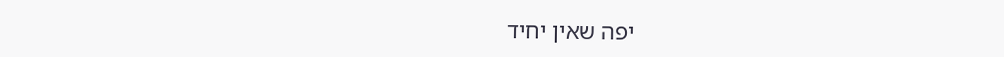יפה שאין יחיד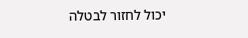יכול לחזור לבטלה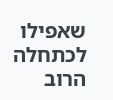שאפילו לכתחלה הרוב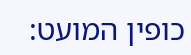כופין המועט: